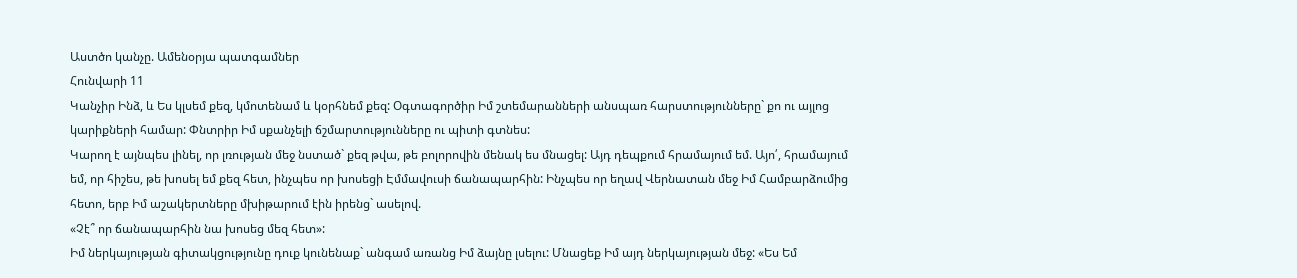Աստծո կանչը. Ամենօրյա պատգամներ
Հունվարի 11
Կանչիր Ինձ, և Ես կլսեմ քեզ, կմոտենամ և կօրհնեմ քեզ: Օգտագործիր Իմ շտեմարանների անսպառ հարստությունները` քո ու այլոց կարիքների համար: Փնտրիր Իմ սքանչելի ճշմարտությունները ու պիտի գտնես:
Կարող է այնպես լինել, որ լռության մեջ նստած` քեզ թվա, թե բոլորովին մենակ ես մնացել: Այդ դեպքում հրամայում եմ. Այո՛, հրամայում եմ, որ հիշես, թե խոսել եմ քեզ հետ, ինչպես որ խոսեցի Էմմավուսի ճանապարհին: Ինչպես որ եղավ Վերնատան մեջ Իմ Համբարձումից հետո, երբ Իմ աշակերտները մխիթարում էին իրենց` ասելով.
«Չէ՞ որ ճանապարհին նա խոսեց մեզ հետ»:
Իմ ներկայության գիտակցությունը դուք կունենաք` անգամ առանց Իմ ձայնը լսելու: Մնացեք Իմ այդ ներկայության մեջ: «Ես Եմ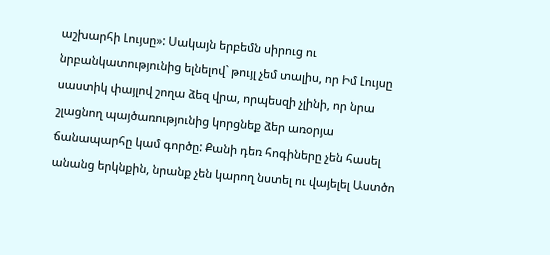աշխարհի Լույսը»: Սակայն երբեմն սիրուց ու նրբանկատությունից ելնելով` թույլ չեմ տալիս, որ Իմ Լույսը սաստիկ փայլով շողա ձեզ վրա, որպեսզի չլինի, որ նրա շլացնող պայծառությունից կորցնեք ձեր առօրյա ճանապարհը կամ գործը: Քանի դեռ հոգիները չեն հասել անանց երկնքին, նրանք չեն կարող նստել ու վայելել Աստծո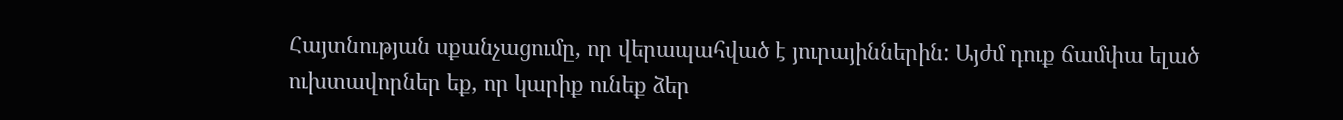Հայտնության սքանչացումը, որ վերապահված է յուրայիններին: Այժմ դուք ճամփա ելած ուխտավորներ եք, որ կարիք ունեք ձեր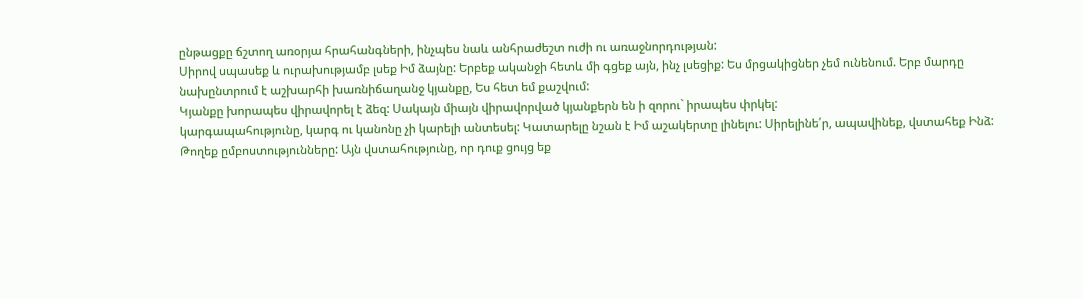ընթացքը ճշտող առօրյա հրահանգների, ինչպես նաև անհրաժեշտ ուժի ու առաջնորդության:
Սիրով սպասեք և ուրախությամբ լսեք Իմ ձայնը: Երբեք ականջի հետև մի գցեք այն, ինչ լսեցիք: Ես մրցակիցներ չեմ ունենում. Երբ մարդը նախընտրում է աշխարհի խառնիճաղանջ կյանքը, Ես հետ եմ քաշվում:
Կյանքը խորապես վիրավորել է ձեզ: Սակայն միայն վիրավորված կյանքերն են ի զորու` իրապես փրկել:
կարգապահությունը, կարգ ու կանոնը չի կարելի անտեսել: Կատարելը նշան է Իմ աշակերտը լինելու: Սիրելինե՛ր, ապավինեք, վստահեք Ինձ: Թողեք ըմբոստությունները: Այն վստահությունը, որ դուք ցույց եք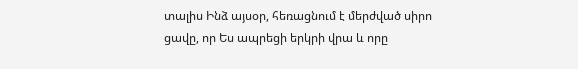տալիս Ինձ այսօր, հեռացնում է մերժված սիրո ցավը, որ Ես ապրեցի երկրի վրա և որը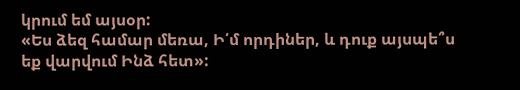կրում եմ այսօր:
«Ես ձեզ համար մեռա, Ի՛մ որդիներ, և դուք այսպե՞ս եք վարվում Ինձ հետ»: